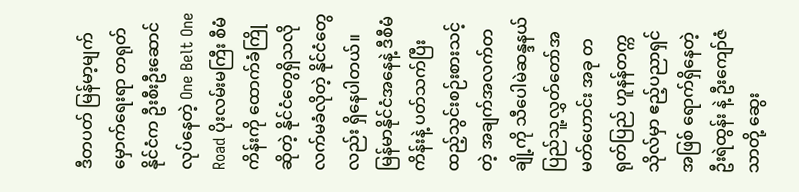ဒီတပတ် မြန်မာ့မျက်မှောက်ရေးရာ တရုတ်နိုင်ငံက ဦးစီးဦးဆောင်လုပ်နေတဲ့ One Belt One Road ပိုးလမ်းမကြီး စီမံကိန်းကို ထောက်ခံကြိုဆိုတဲ့ နိုင်ငံတွေရှိသလို လက်မခံလိုတဲ့ နိုင်ငံတွေလည်း ရှိနေပါတယ်။ မြန်မာနိုင်ငံအနေနဲ့ ဒီစီမံကိန်းနဲ့ ပတ်သက်ပြီး ထည့်သွင်းစဉ်းစားသင့်တဲ့ အချက်အလက်တချို့ကို သီပေါမဲဆန္ဒနယ် ပြည်သူ့လွှတ်တော်အမတ်ဟောင်း အခု တရုတ်ပြည် ဟူနန်တက္ကသိုလ်မှာ ဧည့်ပညာရှင်အဖြစ် ရောက်ရှိနေတဲ့ ဦးရဲထွန်း နဲ့ ဦးကျော်ဇံသာတို့ ဆွေး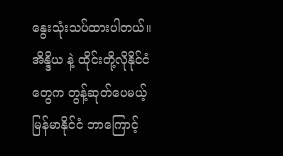နွေးသုံးသပ်ထားပါတယ်။
အိန္ဒိယ နဲ့ ထိုင်းတို့လိုနိုင်ငံတွေက တွန့်ဆုတ်ပေမယ့် မြန်မာနိုင်ငံ ဘာကြောင့်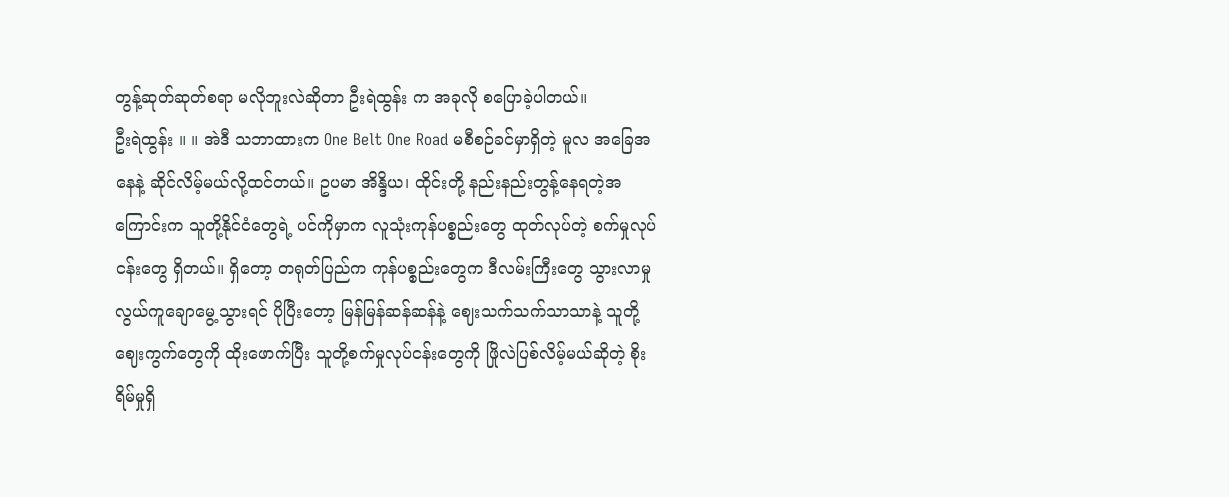တွန့်ဆုတ်ဆုတ်စရာ မလိုဘူးလဲဆိုတာ ဦးရဲထွန်း က အခုလို စပြောခဲ့ပါတယ်။
ဦးရဲထွန်း ။ ။ အဲဒီ သဘာထားက One Belt One Road မစီစဉ်ခင်မှာရှိတဲ့ မူလ အခြေအနေနဲ့ ဆိုင်လိမ့်မယ်လို့ထင်တယ်။ ဥပမာ အိန္ဒိယ၊ ထိုင်းတို့ နည်းနည်းတွန့်နေရတဲ့အကြောင်းက သူတို့နိုင်ငံတွေရဲ့ ပင်ကိုမှာက လူသုံးကုန်ပစ္စည်းတွေ ထုတ်လုပ်တဲ့ စက်မှုလုပ်ငန်းတွေ ရှိတယ်။ ရှိတော့ တရုတ်ပြည်က ကုန်ပစ္စည်းတွေက ဒီလမ်းကြီးတွေ သွားလာမှု လွယ်ကူချောမွေ့သွားရင် ပိုပြီးတော့ မြန်မြန်ဆန်ဆန်နဲ့ ဈေးသက်သက်သာသာနဲ့ သူတို့ဈေးကွက်တွေကို ထိုးဖောက်ပြီး သူတို့စက်မှုလုပ်ငန်းတွေကို ဖြိုလဲပြစ်လိမ့်မယ်ဆိုတဲ့ စိုးရိမ်မှုရှိ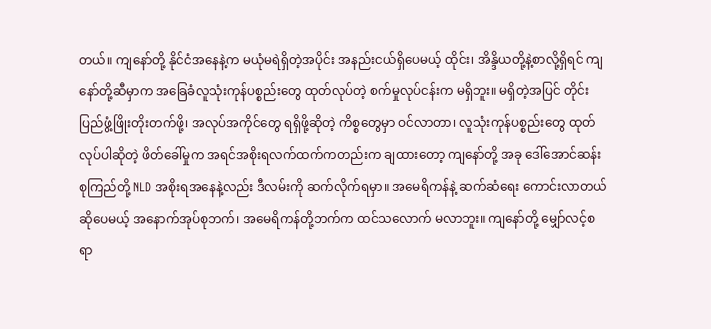တယ်။ ကျနော်တို့ နိုင်ငံအနေနဲ့က မယုံမရဲရှိတဲ့အပိုင်း အနည်းငယ်ရှိပေမယ့် ထိုင်း၊ အိန္ဒိယတို့နဲ့စာလို့ရှိရင် ကျနော်တို့ဆီမှာက အခြေခံလူသုံးကုန်ပစ္စည်းတွေ ထုတ်လုပ်တဲ့ စက်မှုလုပ်ငန်းက မရှိဘူး။ မရှိတဲ့အပြင် တိုင်းပြည်ဖွံ့ဖြိုးတိုးတက်ဖို့၊ အလုပ်အကိုင်တွေ ရရှိဖို့ဆိုတဲ့ ကိစ္စတွေမှာ ဝင်လာတာ၊ လူသုံးကုန်ပစ္စည်းတွေ ထုတ်လုပ်ပါဆိုတဲ့ ဖိတ်ခေါ်မှုက အရင်အစိုးရလက်ထက်ကတည်းက ချထားတော့ ကျနော်တို့ အခု ဒေါ်အောင်ဆန်းစုကြည်တို့ NLD အစိုးရအနေနဲ့လည်း ဒီလမ်းကို ဆက်လိုက်ရမှာ။ အမေရိကန်နဲ့ ဆက်ဆံရေး ကောင်းလာတယ်ဆိုပေမယ့် အနောက်အုပ်စုဘက်၊ အမေရိကန်တို့ဘက်က ထင်သလောက် မလာဘူး။ ကျနော်တို့ မျှော်လင့်စရာ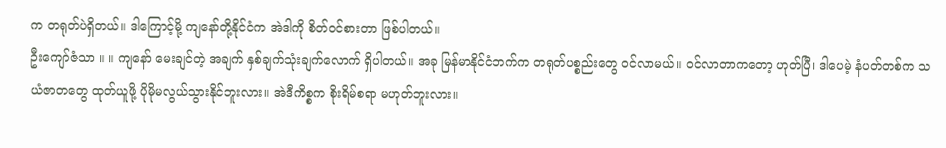က တရုတ်ပဲရှိတယ်။ ဒါကြောင့်မို့ ကျနော်တို့နိုင်ငံက အဲဒါကို စိတ်ဝင်စားတာ ဖြစ်ပါတယ်။
ဦးကျော်ဇံသာ ။ ။ ကျနော် မေးချင်တဲ့ အချက် နှစ်ချက်သုံးချက်လောက် ရှိပါတယ်။ အခု မြန်မာနိုင်ငံဘက်က တရုတ်ပစ္စည်းတွေ ဝင်လာမယ်။ ဝင်လာတာကတော့ ဟုတ်ပြီ၊ ဒါပေမဲ့ နံပတ်တစ်က သယံဇာတတွေ ထုတ်ယူဖို့ ပိုမိုမလွယ်သွားနိုင်ဘူးလား။ အဲဒီကိစ္စက စိုးရိမ်စရာ မဟုတ်ဘူးလား။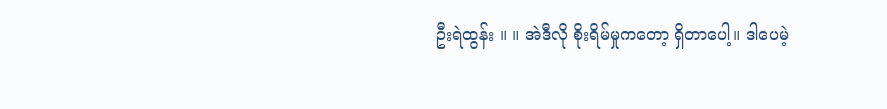ဦးရဲထွန်း ။ ။ အဲဒီလို စိုးရိမ်မှုကတော့ ရှိတာပေါ့။ ဒါပေမဲ့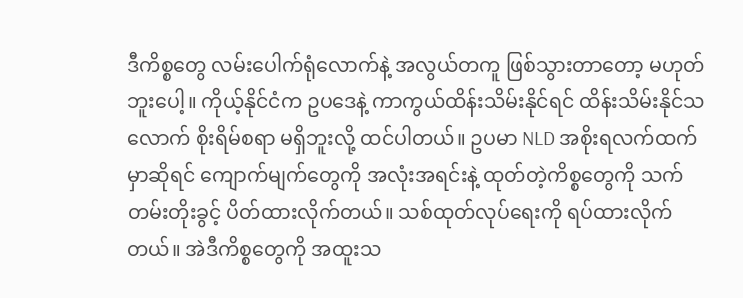ဒီကိစ္စတွေ လမ်းပေါက်ရုံလောက်နဲ့ အလွယ်တကူ ဖြစ်သွားတာတော့ မဟုတ်ဘူးပေါ့။ ကိုယ့်နိုင်ငံက ဥပဒေနဲ့ ကာကွယ်ထိန်းသိမ်းနိုင်ရင် ထိန်းသိမ်းနိုင်သလောက် စိုးရိမ်စရာ မရှိဘူးလို့ ထင်ပါတယ်။ ဥပမာ NLD အစိုးရလက်ထက်မှာဆိုရင် ကျောက်မျက်တွေကို အလုံးအရင်းနဲ့ ထုတ်တဲ့ကိစ္စတွေကို သက်တမ်းတိုးခွင့် ပိတ်ထားလိုက်တယ်။ သစ်ထုတ်လုပ်ရေးကို ရပ်ထားလိုက်တယ်။ အဲဒီကိစ္စတွေကို အထူးသ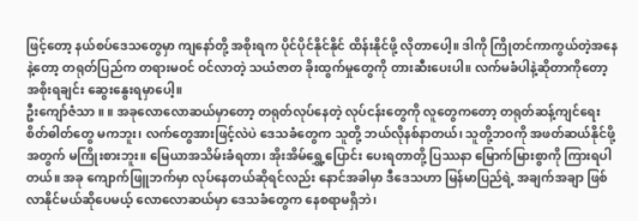ဖြင့်တော့ နယ်စပ်ဒေသတွေမှာ ကျနော်တို့ အစိုးရက ပိုင်ပိုင်နိုင်နိုင် ထိန်းနိုင်ဖို့ လိုတာပေါ့။ ဒါကို ကြိုတင်ကာကွယ်တဲ့အနေနဲ့တော့ တရုတ်ပြည်က တရားမဝင် ဝင်လာတဲ့ သယံဇာတ ခိုးထွက်မှုတွေကို တားဆီးပေးပါ။ လက်မခံပါနဲ့ဆိုတာကိုတော့ အစိုးရချင်း ဆွေးနွေးရမှာပေါ့။
ဦးကျော်ဇံသာ ။ ။ အခုလောလောဆယ်မှာတော့ တရုတ်လုပ်နေတဲ့ လုပ်ငန်းတွေကို လူတွေကတော့ တရုတ်ဆန့်ကျင်ရေး စိတ်ဓါတ်တွေ မကဘူး၊ လက်တွေအားဖြင့်လဲပဲ ဒေသခံတွေက သူတို့ ဘယ်လိုနစ်နာတယ်၊ သူတို့ဘဝကို အဖတ်ဆယ်နိုင်ဖို့အတွက် မကြိုးစားဘူး။ မြေယာအသိမ်းခံရတာ၊ အိုးအိမ်ရွှေ့ပြောင်း ပေးရတာတို့ ပြဿနာ မြောက်မြားစွာကို ကြားရပါတယ်။ အခု ကျောက်ဖြူဘက်မှာ လုပ်နေတယ်ဆိုရင်လည်း နောင်အခါမှာ ဒီဒေသဟာ မြန်မာပြည်ရဲ့ အချက်အချာ ဖြစ်လာနိုင်မယ်ဆိုပေမယ့် လောလောဆယ်မှာ ဒေသခံတွေက နေစရာမရှိဘဲ၊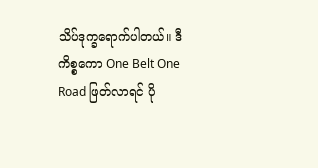သိပ်ဒုက္ခရောက်ပါတယ်။ ဒီကိစ္စကော One Belt One Road ဖြတ်လာရင် ပို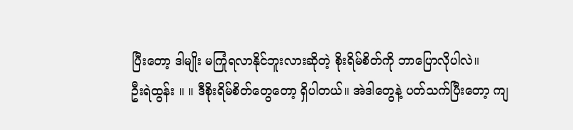ပြီးတော့ ဒါမျိုး မကြုံရလာနိုင်ဘူးလားဆိုတဲ့ စိုးရိမ်စိတ်ကို ဘာပြောလိုပါလဲ။
ဦးရဲထွန်း ။ ။ ဒီစိုးရိမ်စိတ်တွေတော့ ရှိပါတယ်။ အဲဒါတွေနဲ့ ပတ်သက်ပြီးတော့ ကျ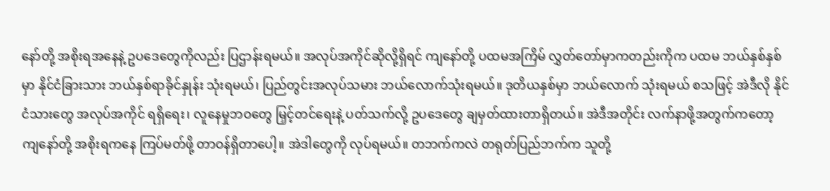နော်တို့ အစိုးရအနေနဲ့ ဥပဒေတွေကိုလည်း ပြဌာန်းရမယ်။ အလုပ်အကိုင်ဆိုလို့ရှိရင် ကျနော်တို့ ပထမအကြိမ် လွှတ်တော်မှာကတည်းကိုက ပထမ ဘယ်နှစ်နှစ်မှာ နိုင်ငံခြားသား ဘယ်နှစ်ရာခိုင်နှုန်း သုံးရမယ်၊ ပြည်တွင်းအလုပ်သမား ဘယ်လောက်သုံးရမယ်။ ဒုတိယနှစ်မှာ ဘယ်လောက် သုံးရမယ် စသဖြင့် အဲဒီလို နိုင်ငံသားတွေ အလုပ်အကိုင် ရရှိရေး၊ လူနေမှုဘဝတွေ မြှင့်တင်ရေးနဲ့ ပတ်သက်လို့ ဥပဒေတွေ ချမှတ်ထားတာရှိတယ်။ အဲဒီအတိုင်း လက်နာဖို့အတွက်ကတော့ ကျနော်တို့ အစိုးရကနေ ကြပ်မတ်ဖို့ တာဝန်ရှိတာပေါ့။ အဲဒါတွေကို လုပ်ရမယ်။ တဘက်ကလဲ တရုတ်ပြည်ဘက်က သူတို့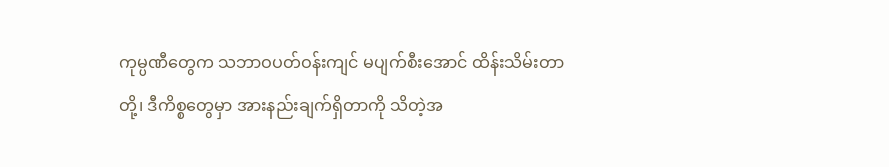ကုမ္ပဏီတွေက သဘာဝပတ်ဝန်းကျင် မပျက်စီးအောင် ထိန်းသိမ်းတာတို့၊ ဒီကိစ္စတွေမှာ အားနည်းချက်ရှိတာကို သိတဲ့အ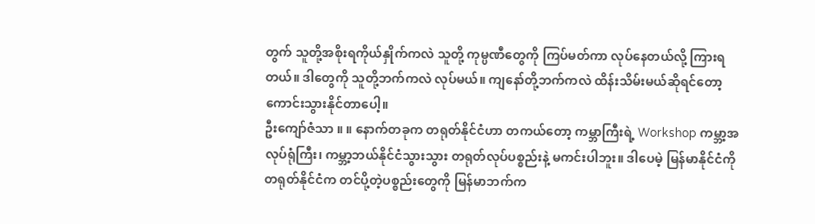တွက် သူတို့အစိုးရကိုယ်နှိုက်ကလဲ သူတို့ ကုမ္ပဏီတွေကို ကြပ်မတ်ကာ လုပ်နေတယ်လို့ ကြားရတယ်။ ဒါတွေကို သူတို့ဘက်ကလဲ လုပ်မယ်။ ကျနော်တို့ဘက်ကလဲ ထိန်းသိမ်းမယ်ဆိုရင်တော့ ကောင်းသွားနိုင်တာပေါ့။
ဦးကျော်ဇံသာ ။ ။ နောက်တခုက တရုတ်နိုင်ငံဟာ တကယ်တော့ ကမ္ဘာကြီးရဲ့ Workshop ကမ္ဘာ့အလုပ်ရုံကြီး၊ ကမ္ဘာ့ဘယ်နိုင်ငံသွားသွား တရုတ်လုပ်ပစ္စည်းနဲ့ မကင်းပါဘူး။ ဒါပေမဲ့ မြန်မာနိုင်ငံကို တရုတ်နိုင်ငံက တင်ပို့တဲ့ပစ္စည်းတွေကို မြန်မာဘက်က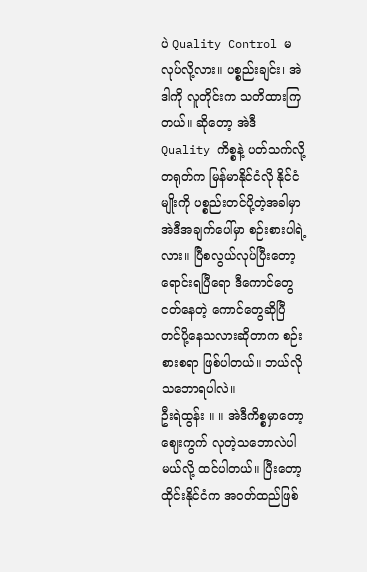ပဲ Quality Control မလုပ်လို့လား။ ပစ္စည်းချင်း၊ အဲဒါကို လူတိုင်းက သတိထားကြတယ်။ ဆိုတော့ အဲဒီ Quality ကိစ္စနဲ့ ပတ်သက်လို့ တရုတ်က မြန်မာနိုင်ငံလို နိုင်ငံမျိုးကို ပစ္စည်းတင်ပို့တဲ့အခါမှာ အဲဒီအချက်ပေါ်မှာ စဉ်းစားပါရဲ့လား။ ပြီစလွယ်လုပ်ပြီးတော့ ရောင်းရပြီရော ဒီကောင်တွေ ငတ်နေတဲ့ ကောင်တွေဆိုပြီ တင်ပို့နေသလားဆိုတာက စဉ်းစားစရာ ဖြစ်ပါတယ်။ ဘယ်လို သဘောရပါလဲ။
ဦးရဲထွန်း ။ ။ အဲဒီကိစ္စမှာတော့ ဈေးကွက် လုတဲ့သဘောလဲပါမယ်လို့ ထင်ပါတယ်။ ပြီးတော့ ထိုင်းနိုင်ငံက အဝတ်ထည်ဖြစ်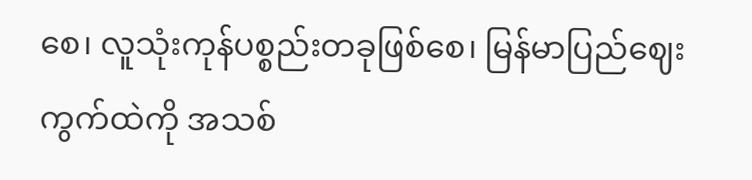စေ၊ လူသုံးကုန်ပစ္စည်းတခုဖြစ်စေ၊ မြန်မာပြည်ဈေးကွက်ထဲကို အသစ်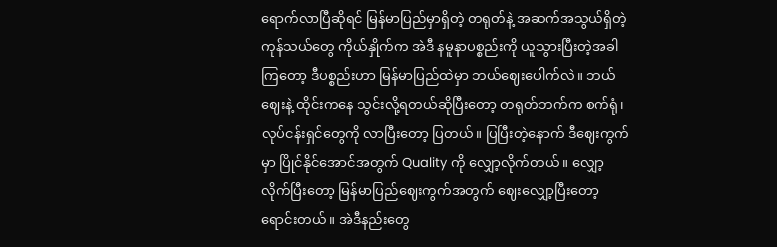ရောက်လာပြီဆိုရင် မြန်မာပြည်မှာရှိတဲ့ တရုတ်နဲ့ အဆက်အသွယ်ရှိတဲ့ ကုန်သယ်တွေ ကိုယ်နှိုက်က အဲဒီ နမူနာပစ္စည်းကို ယူသွားပြီးတဲ့အခါကြတော့ ဒီပစ္စည်းဟာ မြန်မာပြည်ထဲမှာ ဘယ်ဈေးပေါက်လဲ။ ဘယ်ဈေးနဲ့ ထိုင်းကနေ သွင်းလို့ရတယ်ဆိုပြီးတော့ တရုတ်ဘက်က စက်ရုံ၊ လုပ်ငန်းရှင်တွေကို လာပြီးတော့ ပြတယ်။ ပြပြီးတဲ့နောက် ဒီဈေးကွက်မှာ ပြိုင်နိုင်အောင်အတွက် Quality ကို လျှော့လိုက်တယ်။ လျှော့လိုက်ပြီးတော့ မြန်မာပြည်ဈေးကွက်အတွက် ဈေးလျှော့ပြီးတော့ ရောင်းတယ်။ အဲဒီနည်းတွေ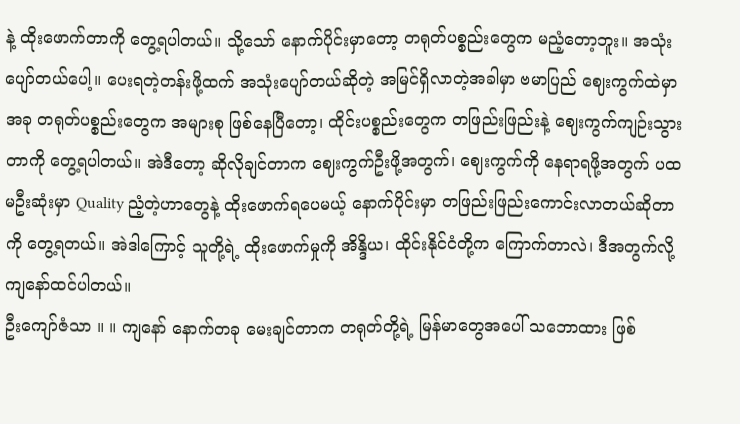နဲ့ ထိုးဖောက်တာကို တွေ့ရပါတယ်။ သို့သော် နောက်ပိုင်းမှာတော့ တရုတ်ပစ္စည်းတွေက မညံ့တော့ဘူး။ အသုံးပျော်တယ်ပေါ့။ ပေးရတဲ့တန်းဖို့ထက် အသုံးပျော်တယ်ဆိုတဲ့ အမြင်ရှိလာတဲ့အခါမှာ ဗမာပြည် ဈေးကွက်ထဲမှာ အခု တရုတ်ပစ္စည်းတွေက အများစု ဖြစ်နေပြီတော့၊ ထိုင်းပစ္စည်းတွေက တဖြည်းဖြည်းနဲ့ ဈေးကွက်ကျဉ်းသွားတာကို တွေ့ရပါတယ်။ အဲဒီတော့ ဆိုလိုချင်တာက ဈေးကွက်ဦးဖို့အတွက်၊ ဈေးကွက်ကို နေရာရဖို့အတွက် ပထမဦးဆုံးမှာ Quality ညံ့တဲ့ဟာတွေနဲ့ ထိုးဖောက်ရပေမယ့် နောက်ပိုင်းမှာ တဖြည်းဖြည်းကောင်းလာတယ်ဆိုတာကို တွေ့ရတယ်။ အဲဒါကြောင့် သူတို့ရဲ့ ထိုးဖောက်မှုကို အိန္ဒိယ၊ ထိုင်းနိုင်ငံတို့က ကြောက်တာလဲ၊ ဒီအတွက်လို့ ကျနော်ထင်ပါတယ်။
ဦးကျော်ဇံသာ ။ ။ ကျနော် နောက်တခု မေးချင်တာက တရုတ်တို့ရဲ့ မြန်မာတွေအပေါ် သဘောထား ဖြစ်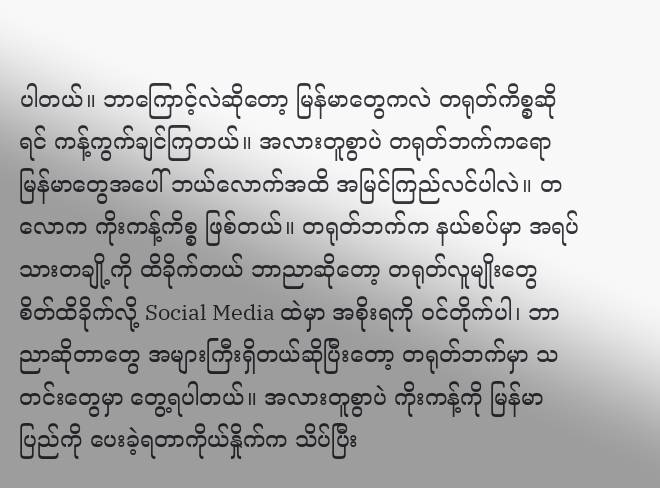ပါတယ်။ ဘာကြောင့်လဲဆိုတော့ မြန်မာတွေကလဲ တရုတ်ကိစ္စဆိုရင် ကန့်ကွက်ချင်ကြတယ်။ အလားတူစွာပဲ တရုတ်ဘက်ကရော မြန်မာတွေအပေါ် ဘယ်လောက်အထိ အမြင်ကြည်လင်ပါလဲ။ တလောက ကိုးကန့်ကိစ္စ ဖြစ်တယ်။ တရုတ်ဘက်က နယ်စပ်မှာ အရပ်သားတချို့ကို ထိခိုက်တယ် ဘာညာဆိုတော့ တရုတ်လူမျိုးတွေ စိတ်ထိခိုက်လို့ Social Media ထဲမှာ အစိုးရကို ဝင်တိုက်ပါ၊ ဘာညာဆိုတာတွေ အများကြီးရှိတယ်ဆိုပြီးတော့ တရုတ်ဘက်မှာ သတင်းတွေမှာ တွေ့ရပါတယ်။ အလားတူစွာပဲ ကိုးကန့်ကို မြန်မာပြည်ကို ပေးခဲ့ရတာကိုယ်နှိုက်က သိပ်ပြီး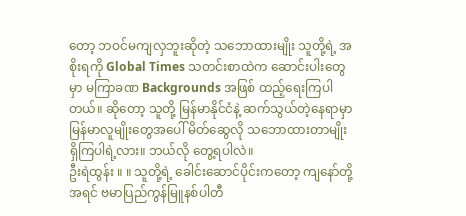တော့ ဘဝင်မကျလှဘူးဆိုတဲ့ သဘောထားမျိုး သူတို့ရဲ့ အစိုးရကို Global Times သတင်းစာထဲက ဆောင်းပါးတွေမှာ မကြာခဏ Backgrounds အဖြစ် ထည့်ရေးကြပါတယ်။ ဆိုတော့ သူတို့ မြန်မာနိုင်ငံနဲ့ ဆက်သွယ်တဲ့နေရာမှာ မြန်မာလူမျိုးတွေအပေါ် မိတ်ဆွေလို သဘောထားတာမျိုး ရှိကြပါရဲ့လား။ ဘယ်လို တွေ့ရပါလဲ။
ဦးရဲထွန်း ။ ။ သူတို့ရဲ့ ခေါင်းဆောင်ပိုင်းကတော့ ကျနော်တို့ အရင် ဗမာပြည်ကွန်မြူနစ်ပါတီ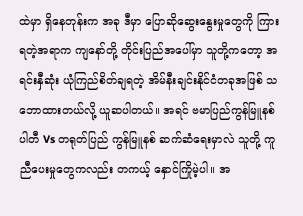ထဲမှာ ရှိနေတုန်းက အခု ဒီမှာ ပြောဆိုဆွေးနွေးမှုတွေကို ကြားရတဲ့အရာက ကျနော်တို့ တိုင်းပြည်အပေါ်မှာ သူတို့ကတော့ အရင်းနှီဆုံး ယုံကြည်စိတ်ချရတဲ့ အိမ်နီးချင်းနိုင်ငံတခုအဖြစ် သဘောထားတယ်လို့ ယူဆပါတယ်။ အရင် ဗမာပြည်ကွန်မြူနစ်ပါတီ Vs တရုတ်ပြည် ကွန်မြူနစ် ဆက်ဆံရေးမှာလဲ သူတို့ ကူညီပေးမှုတွေကလည်း တကယ့် နှောင်ကြိုမဲ့ပါ။ အ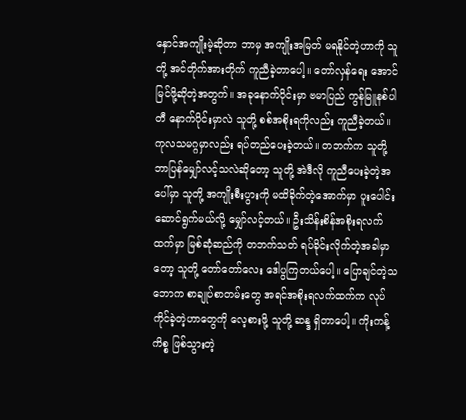နှောင်အကျိုးမဲ့ဆိုတာ ဘာမှ အကျိုးအမြတ် မရနိုင်တဲ့ဟာကို သူတို့ အင်တိုက်အားတိုက် ကူညီခဲ့တာပေါ့။ တော်လှန်ရေး အောင်မြင်ဖို့ဆိုတဲ့အတွက်။ အခုနောက်ပိုင်းမှာ ဗမာပြည် ကွန်မြူနစ်ပါတီ နောက်ပိုင်းမှာလဲ သူတို့ စစ်အစိုးရကိုလည်း ကူညီခဲ့တယ်။ ကုလသမဂ္ဂမှာလည်း ရပ်တည်ပေးခဲ့တယ်။ တဘက်က သူတို့ ဘာပြန်မျှော်လင့်သလဲဆိုတော့ သူတို့ အဲဒီလို ကူညီပေးခဲ့တဲ့အပေါ်မှာ သူတို့ အကျိုးစီးပွားကို မထိခိုက်တဲ့အောက်မှာ ပူးပေါင်းဆောင်ရွက်မယ်လို့ မျှော်လင့်တယ်။ ဦးသိန်းစိန်အစိုးရလက်ထက်မှာ မြစ်ဆုံဆည်ကို တဘက်သတ် ရပ်ခိုင်းလိုက်တဲ့အခါမှာတော့ သူတို့ တော်တော်လေး ဒေါပွကြတယ်ပေါ့။ ပြောချင်တဲ့သဘောက စာချုပ်စာတမ်းတွေ အရင်အစိုးရလက်ထက်က လုပ်ကိုင်ခဲ့တဲ့ဟာတွေကို လေ့စားဖို့ သူတို့ ဆန္ဒ ရှိတာပေါ့။ ကိုးကန့်ကိစ္စ ဖြစ်သွားတဲ့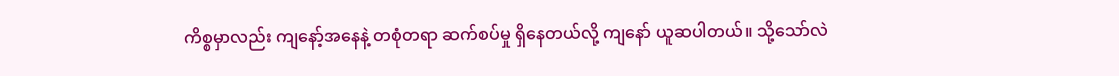ကိစ္စမှာလည်း ကျနော့်အနေနဲ့ တစုံတရာ ဆက်စပ်မှု ရှိနေတယ်လို့ ကျနော် ယူဆပါတယ်။ သို့သော်လဲ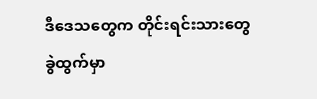ဒီဒေသတွေက တိုင်းရင်းသားတွေ ခွဲထွက်မှာ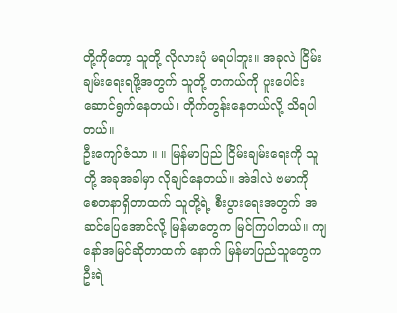တို့ကိုတော့ သူတို့ လိုလားပုံ မရပါဘူး။ အခုလဲ ငြိမ်းချမ်းရေးရဖို့အတွက် သူတို့ တကယ်ကို ပူးပေါင်းဆောင်ရွက်နေတယ်၊ တိုက်တွန်းနေတယ်လို့ သိရပါတယ်။
ဦးကျော်ဇံသာ ။ ။ မြန်မာပြည် ငြိမ်းချမ်းရေးကို သူတို့ အခုအခါမှာ လိုချင်နေတယ်။ အဲဒါလဲ ဗမာကို စေတနာရှိတာထက် သူတို့ရဲ့ စီးပွားရေးအတွက် အဆင်ပြေအောင်လို့ မြန်မာတွေက မြင်ကြပါတယ်။ ကျနော်အမြင်ဆိုတာထက် နောက် မြန်မာပြည်သူတွေက ဦးရဲ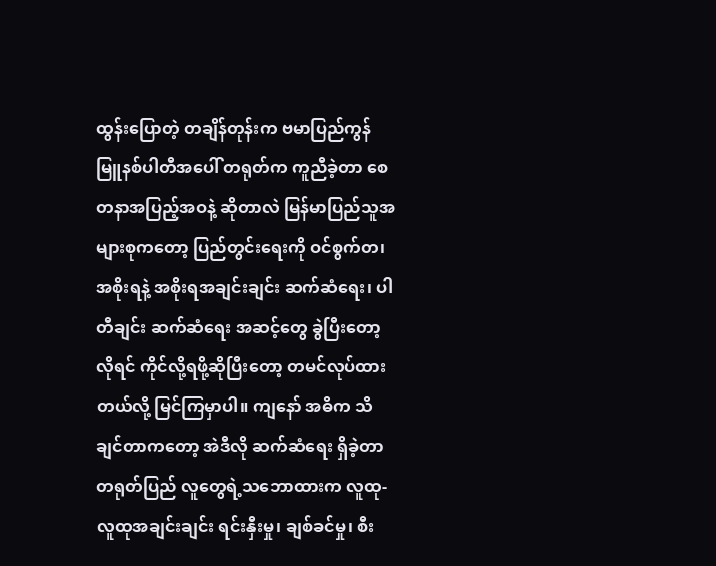ထွန်းပြောတဲ့ တချိန်တုန်းက ဗမာပြည်ကွန်မြူနစ်ပါတီအပေါ် တရုတ်က ကူညီခဲ့တာ စေတနာအပြည့်အဝနဲ့ ဆိုတာလဲ မြန်မာပြည်သူအများစုကတော့ ပြည်တွင်းရေးကို ဝင်စွက်တ၊ အစိုးရနဲ့ အစိုးရအချင်းချင်း ဆက်ဆံရေး၊ ပါတီချင်း ဆက်ဆံရေး အဆင့်တွေ ခွဲပြီးတော့ လိုရင် ကိုင်လို့ရဖို့ဆိုပြီးတော့ တမင်လုပ်ထားတယ်လို့ မြင်ကြမှာပါ။ ကျနော် အဓိက သိချင်တာကတော့ အဲဒီလို ဆက်ဆံရေး ရှိခဲ့တာ တရုတ်ပြည် လူတွေရဲ့သဘောထားက လူထု-လူထုအချင်းချင်း ရင်းနှီးမှု၊ ချစ်ခင်မှု၊ စီး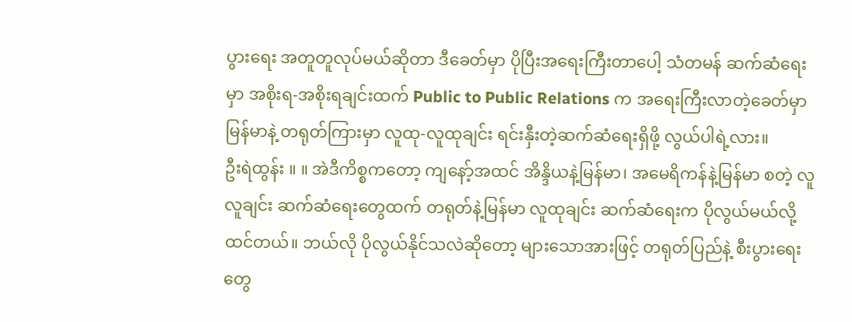ပွားရေး အတူတူလုပ်မယ်ဆိုတာ ဒီခေတ်မှာ ပိုပြီးအရေးကြီးတာပေါ့ သံတမန် ဆက်ဆံရေးမှာ အစိုးရ-အစိုးရချင်းထက် Public to Public Relations က အရေးကြီးလာတဲ့ခေတ်မှာ မြန်မာနဲ့ တရုတ်ကြားမှာ လူထု-လူထုချင်း ရင်းနှီးတဲ့ဆက်ဆံရေးရှိဖို့ လွယ်ပါရဲ့လား။
ဦးရဲထွန်း ။ ။ အဲဒီကိစ္စကတော့ ကျနော့်အထင် အိန္ဒိယနဲ့မြန်မာ၊ အမေရိကန်နဲ့မြန်မာ စတဲ့ လူလူချင်း ဆက်ဆံရေးတွေထက် တရုတ်နဲ့မြန်မာ လူထုချင်း ဆက်ဆံရေးက ပိုလွယ်မယ်လို့ ထင်တယ်။ ဘယ်လို ပိုလွယ်နိုင်သလဲဆိုတော့ များသောအားဖြင့် တရုတ်ပြည်နဲ့ စီးပွားရေးတွေ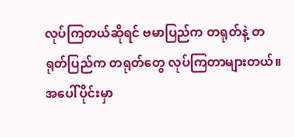လုပ်ကြတယ်ဆိုရင် ဗမာပြည်က တရုတ်နဲ့ တရုတ်ပြည်က တရုတ်တွေ လုပ်ကြတာများတယ်။ အပေါ်ပိုင်းမှာ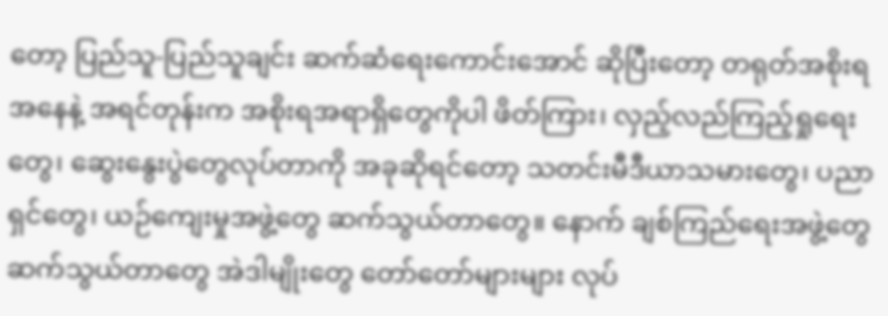တော့ ပြည်သူ-ပြည်သူချင်း ဆက်ဆံရေးကောင်းအောင် ဆိုပြီးတော့ တရုတ်အစိုးရအနေနဲ့ အရင်တုန်းက အစိုးရအရာရှိတွေကိုပါ ဖိတ်ကြား၊ လှည့်လည်ကြည့်ရှုရေးတွေ၊ ဆွေးနွေးပွဲတွေလုပ်တာကို အခုဆိုရင်တော့ သတင်းမီဒီယာသမားတွေ၊ ပညာရှင်တွေ၊ ယဉ်ကျေးမှုအဖွဲ့တွေ ဆက်သွယ်တာတွေ။ နောက် ချစ်ကြည်ရေးအဖွဲ့တွေ ဆက်သွယ်တာတွေ အဲဒါမျိုးတွေ တော်တော်များများ လုပ်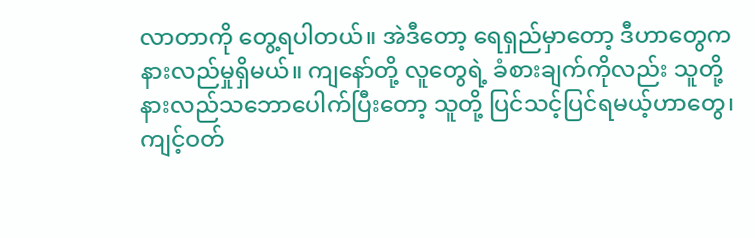လာတာကို တွေ့ရပါတယ်။ အဲဒီတော့ ရေရှည်မှာတော့ ဒီဟာတွေက နားလည်မှုရှိမယ်။ ကျနော်တို့ လူတွေရဲ့ ခံစားချက်ကိုလည်း သူတို့ နားလည်သဘောပေါက်ပြီးတော့ သူတို့ ပြင်သင့်ပြင်ရမယ့်ဟာတွေ၊ ကျင့်ဝတ်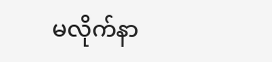မလိုက်နာ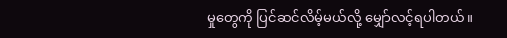မှုတွေကို ပြင်ဆင်လိမ့်မယ်လို့ မျှော်လင့်ရပါတယ်။